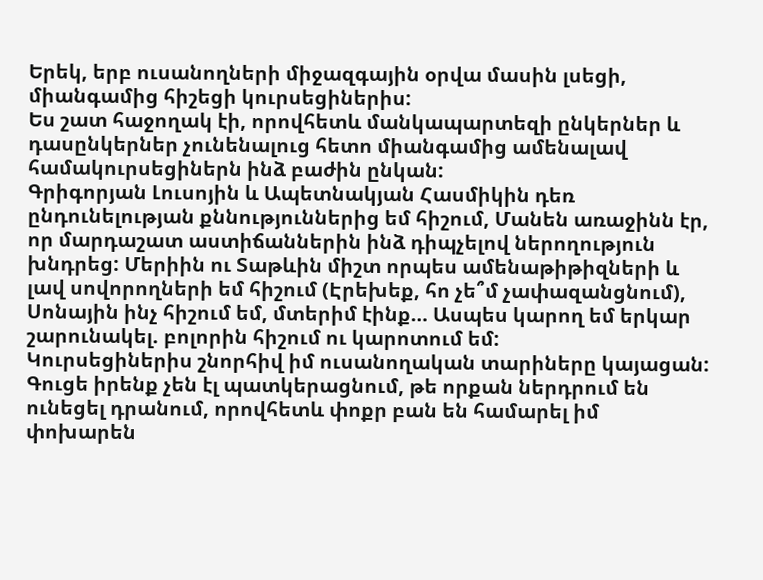Երեկ, երբ ուսանողների միջազգային օրվա մասին լսեցի, միանգամից հիշեցի կուրսեցիներիս:
Ես շատ հաջողակ էի, որովհետև մանկապարտեզի ընկերներ և դասընկերներ չունենալուց հետո միանգամից ամենալավ համակուրսեցիներն ինձ բաժին ընկան:
Գրիգորյան Լուսոյին և Ապետնակյան Հասմիկին դեռ ընդունելության քննություններից եմ հիշում, Մանեն առաջինն էր, որ մարդաշատ աստիճաններին ինձ դիպչելով ներողություն խնդրեց: Մերիին ու Տաթևին միշտ որպես ամենաթիթիզների և լավ սովորողների եմ հիշում (Էրեխեք, հո չե՞մ չափազանցնում), Սոնային ինչ հիշում եմ, մտերիմ էինք… Ասպես կարող եմ երկար շարունակել. բոլորին հիշում ու կարոտում եմ:
Կուրսեցիներիս շնորհիվ իմ ուսանողական տարիները կայացան: Գուցե իրենք չեն էլ պատկերացնում, թե որքան ներդրում են ունեցել դրանում, որովհետև փոքր բան են համարել իմ փոխարեն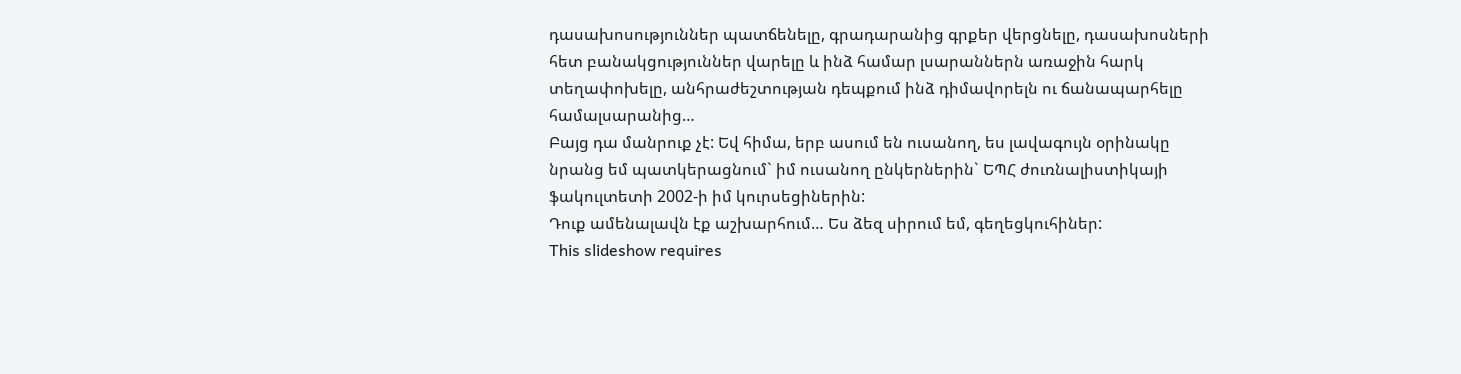դասախոսություններ պատճենելը, գրադարանից գրքեր վերցնելը, դասախոսների հետ բանակցություններ վարելը և ինձ համար լսարաններն առաջին հարկ տեղափոխելը, անհրաժեշտության դեպքում ինձ դիմավորելն ու ճանապարհելը համալսարանից…
Բայց դա մանրուք չէ: Եվ հիմա, երբ ասում են ուսանող, ես լավագույն օրինակը նրանց եմ պատկերացնում` իմ ուսանող ընկերներին` ԵՊՀ ժուռնալիստիկայի ֆակուլտետի 2002-ի իմ կուրսեցիներին:
Դուք ամենալավն էք աշխարհում… Ես ձեզ սիրում եմ, գեղեցկուհիներ:
This slideshow requires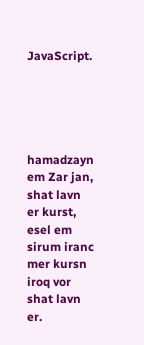JavaScript.





hamadzayn em Zar jan, shat lavn er kurst, esel em sirum iranc
mer kursn iroq vor shat lavn er.